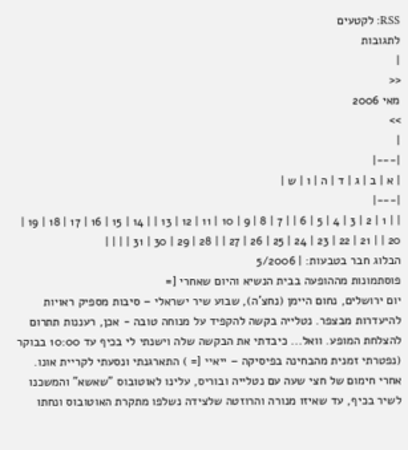RSS: לקטעים
לתגובות
|
<<
מאי 2006
>>
|
|---|
| א | ב | ג | ד | ה | ו | ש |
|---|
| | 1 | 2 | 3 | 4 | 5 | 6 | | 7 | 8 | 9 | 10 | 11 | 12 | 13 | | 14 | 15 | 16 | 17 | 18 | 19 | 20 | | 21 | 22 | 23 | 24 | 25 | 26 | 27 | | 28 | 29 | 30 | 31 | | | |
הבלוג חבר בטבעות: | 5/2006
פוסתמונות מההופעה בבית הנשיא והיום שאחרי [=
יום ירושלים, נחום היימן (נחצ'ה), שבוע שיר ישראלי – סיבות מספיק ראויות להיעדרות מבצפר. נטלייה בקשה להקפיד על מנוחה טובה - אכן, רעננות תתרום להצלחת המופע. וואל... כיבדתי את הבקשה שלה וישנתי לי בכיף עד 10:00 בבוקר (נפטרתי זמנית מהבחינה בפיסיקה – ייאיי [= ) התארגנתי ונסעתי לקריית אונו. אחרי חימום של חצי שעה עם נטלייה ובוריס, עלינו לאוטובוס "שאשא" והמשכנו לשיר בכיף, עד שאיזו מנורה והרוזטה שלצידה נשלפו מתקרת האוטובוס ונחתו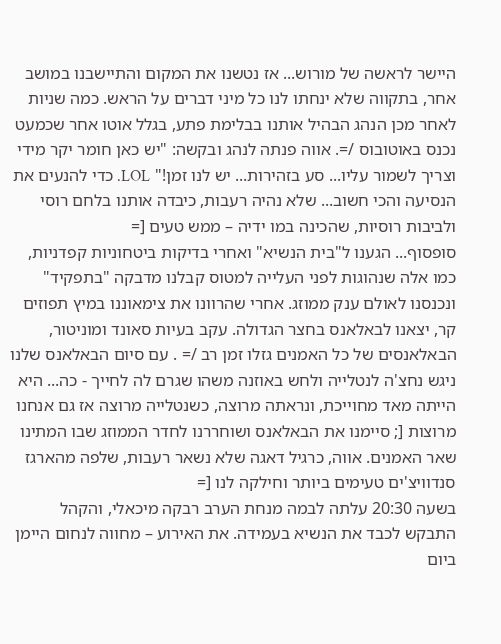היישר לראשה של מורוש... אז נטשנו את המקום והתיישבנו במושב אחר, בתקווה שלא ינחתו לנו כל מיני דברים על הראש. כמה שניות לאחר מכן הנהג הבהיל אותנו בבלימת פתע, בגלל אוטו אחר שכמעט נכנס באוטובוס /=. אווה פנתה לנהג ובקשה: "יש כאן חומר יקר מידי וצריך לשמור עליו... סע בזהירות... יש לנו זמן!" LOL. כדי להנעים את הנסיעה והכי חשוב... שלא נהיה רעבות, כיבדה אותנו בלחם רוסי ולביבות רוסיות, שהכינה במו ידיה – ממש טעים [=
סופסוף... הגענו ל"בית הנשיא" ואחרי בדיקות ביטחוניות קפדניות, כמו אלה שנהוגות לפני העלייה למטוס קבלנו מדבקה "בתפקיד" ונכנסנו לאולם ענק ממוזג. אחרי שהרוונו את צימאוננו במיץ תפוזים קר, יצאנו לבאלאנס בחצר הגדולה. עקב בעיות סאונד ומוניטור, הבאלאנסים של כל האמנים גזלו זמן רב /= . עם סיום הבאלאנס שלנו ניגש נחצ'ה לנטלייה ולחש באוזנה משהו שגרם לה לחייך - כה... היא הייתה מאד מחוייכת, ונראתה מרוצה, כשנטלייה מרוצה אז גם אנחנו מרוצות [; סיימנו את הבאלאנס ושוחררנו לחדר הממוזג שבו המתינו שאר האמנים. אווה, כרגיל דאגה שלא נשאר רעבות, שלפה מהארגז סנדוויצ'ים טעימים ביותר וחילקה לנו [=
בשעה 20:30 עלתה לבמה מנחת הערב רבקה מיכאלי, והקהל התבקש לכבד את הנשיא בעמידה. את האירוע – מחווה לנחום היימן ביום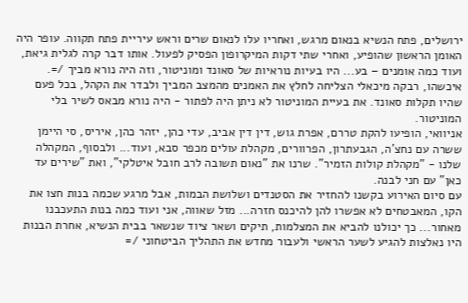ירושלים, פתח הנשיא בנאום מרגש, ואחריו עלו לנאום שרים וראש עיריית פתח תקווה. עופר היה האומן הראשון שהופיע, ואחרי שתי דקות המיקרופון הפסיק לפעול. אותו דבר קרה לגלית גיאת, ועוד כמה אומנים – בע... היו בעיות נוראיות של סאונד ומוניטור, וזה היה נורא מביך /=. איכשהו, רבקה מיכאלי הצליחה לחלץ את האמנים מהמצב המביך ולבדר את הקהל, בכל פעם שהיו תקלות סאונד. את בעיית המוניטור לא ניתן היה לפתור - היה נורא מבאס לשיר בלי המוניטור.
אניוואי, הופיעו להקת טררם, אפרת גוש, דין דין אביב, עדי כהן, יזהר כהן, איריס, סי היימן ששרה עם נחצ'ה, הגבעתרון, הפרוורים, מקהלת עולים מכפר סבא, ועוד... ולבסוף, המקהלה שלנו - "מקהלת קולות הזמיר". שרנו את "נאום תשובה לרב חובל איטלקי", ואת "שירים עד כאן" עם חני לבנה.
עם סיום האירוע בקשנו להחזיר את הסטנדים ושלושת הבמות, אבל מרגע שכמה בנות חצו את הקו, המאבטחים לא אפשרו להן להיכנס חזרה... מזל שאווה, אני ועוד כמה בנות התעכבנו מאחור... כך יכולנו להביא את המצלמות, תיקים ושאר ציוד שנשאר בבית הנשיא, אחרת הבנות היו נאלצות להגיע לשער הראשי ולעבור מחדש את התהליך הביטחוני /=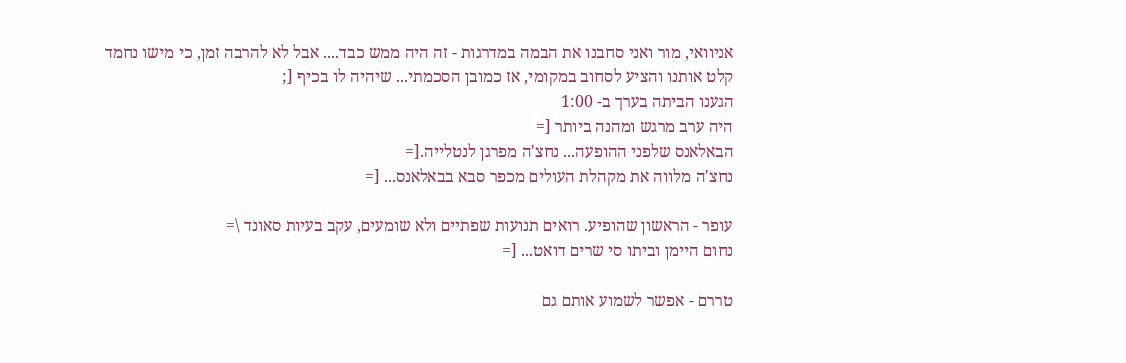אניוואי, מור ואני סחבנו את הבמה במדרגות - זה היה ממש כבד.... אבל לא להרבה זמן, כי מישו נחמד קלט אותנו והציע לסחוב במקומי, אז כמובן הסכמתי... שיהיה לו בכיף [;
הגענו הביתה בערך ב- 1:00
היה ערב מרגש ומהנה ביותר [=
הבאלאנס שלפני ההופעה... נחצ'ה מפרגן לנטלייה.[=
נחצ'ה מלווה את מקהלת העולים מכפר סבא בבאלאנס... [=

עופר - הראשון שהופיע. רואים תנועות שפתיים ולא שומעים, עקב בעיות סאונד \=
נחום היימן וביתו סי שרים דואט... [=

טררם - אפשר לשמוע אותם גם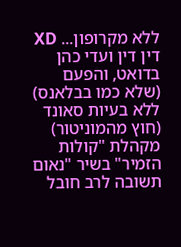ללא מקרופון... XD
דין דין ועדי כהן בדואט, והפעם (שלא כמו בבלאנס) ללא בעיות סאונד (חוץ מהמוניטור)
מקהלת "קולות הזמיר" בשיר "נאום תשובה לרב חובל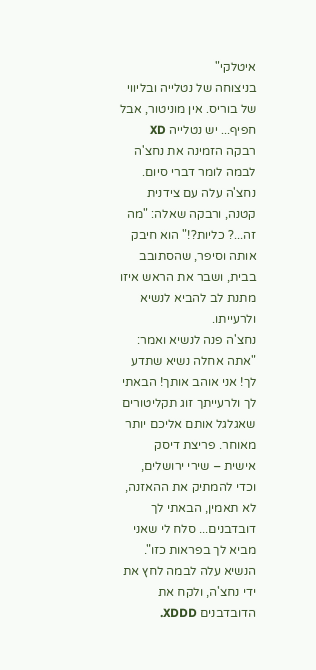איטלקי"
בניצוחה של נטלייה ובליווי של בוריס. אין מוניטור, אבל חפיף... יש נטלייה XD
רבקה הזמינה את נחצ'ה לבמה לומר דברי סיום. נחצ'ה עלה עם צידנית קטנה, ורבקה שאלה: "מה זה...? כליות?!" הוא חיבק אותה וסיפר, שהסתובב בבית, ושבר את הראש איזו מתנת לב להביא לנשיא ולרעייתו.
נחצ'ה פנה לנשיא ואמר: "אתה אחלה נשיא שתדע לך! אני אוהב אותך! הבאתי לך ולרעייתך זוג תקליטורים שאגלגל אותם אליכם יותר מאוחר. פריצת דיסק אישית – שירי ירושלים, וכדי להמתיק את ההאזנה, לא תאמין, הבאתי לך דובדבנים... סלח לי שאני מביא לך בפראות כזו". הנשיא עלה לבמה לחץ את ידי נחצ'ה, ולקח את הדובדבנים XDDD.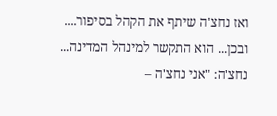ואז נחצ'ה שיתף את הקהל בסיפור....
ובכן... הוא התקשר למינהל המדינה...
נחצ'ה: "אני נחצ'ה –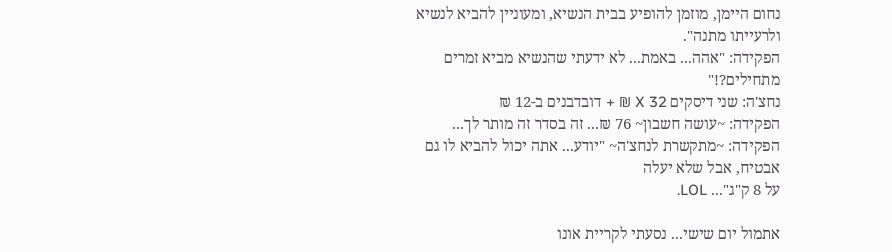נחום היימן, מוזמן להופיע בבית הנשיא, ומעוניין להביא לנשיא ולרעייתו מתנה".
הפקידה: "אהה... באמת... לא ידעתי שהנשיא מביא זמרים מתחילים?!"
נחצ'ה: שני דיסקים X 32 ₪ + דובדבנים ב-12 ₪
הפקידה: ~עושה חשבון~ 76 ₪... זה בסדר זה מותר לך...
הפקידה: ~מתקשרת לנחצ'ה~ "יודע... אתה יכול להביא לו גם אבטיח, אבל שלא יעלה
על 8 ק"ג"... LOL.

אתמול יום שישי... נסעתי לקריית אונו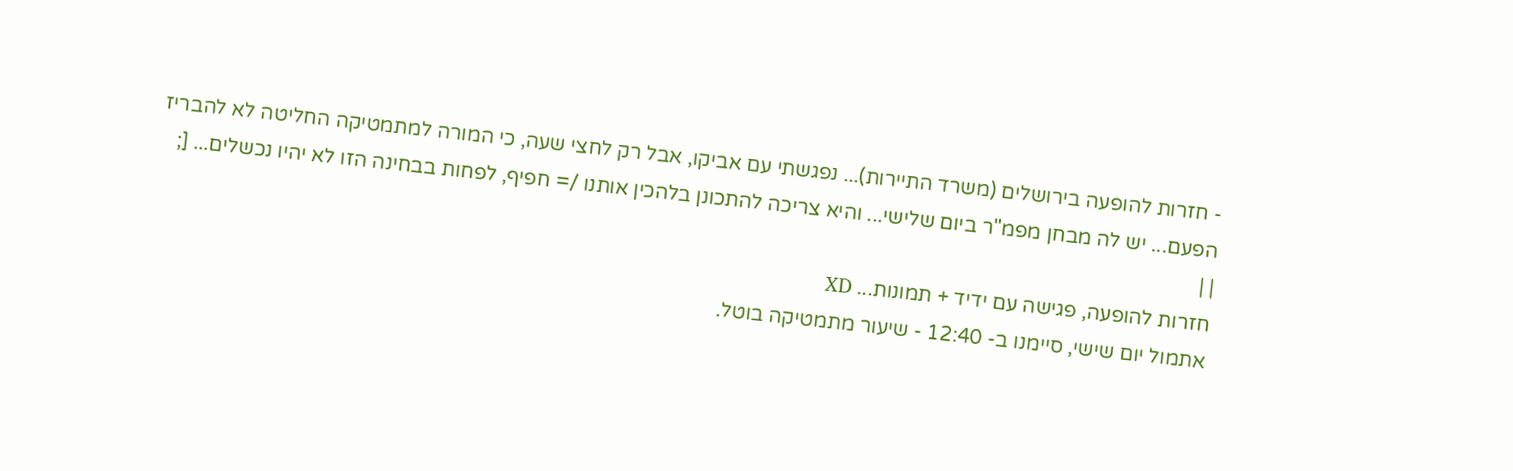- חזרות להופעה בירושלים (משרד התיירות)... נפגשתי עם אביקו, אבל רק לחצי שעה, כי המורה למתמטיקה החליטה לא להבריז הפעם... יש לה מבחן מפמ"ר ביום שלישי... והיא צריכה להתכונן בלהכין אותנו /= חפיף, לפחות בבחינה הזו לא יהיו נכשלים... [;
| |
חזרות להופעה, פגישה עם ידיד + תמונות... XD
אתמול יום שישי, סיימנו ב- 12:40 - שיעור מתמטיקה בוטל.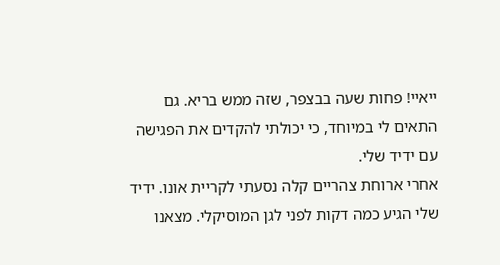ייאיי! פחות שעה בבצפר, שזה ממש בריא. גם התאים לי במיוחד, כי יכולתי להקדים את הפגישה עם ידיד שלי.
אחרי ארוחת צהריים קלה נסעתי לקריית אונו. ידיד שלי הגיע כמה דקות לפני לגן המוסיקלי. מצאנו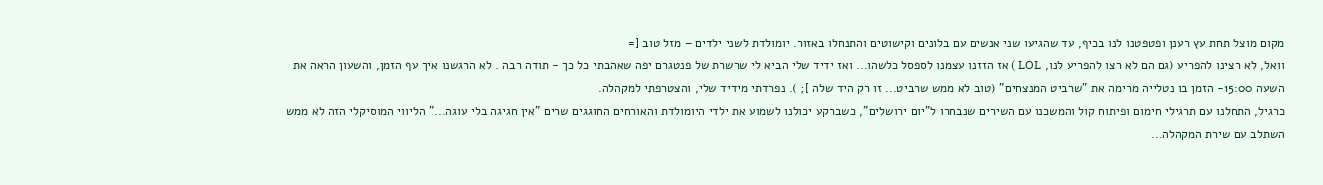מקום מוצל תחת עץ רענן ופטפטנו לנו בכיף, עד שהגיעו שני אנשים עם בלונים וקישוטים והתנחלו באזור. יומולדת לשני ילדים – מזל טוב [=
וואל, לא רצינו להפריע (גם הם לא רצו להפריע לנו, LOL ) אז הזזנו עצמנו לספסל כלשהו... ואז ידיד שלי הביא לי שרשרת של פנטגרם יפה שאהבתי כל כך - תודה רבה . לא הרגשנו איך עף הזמן, והשעון הראה את השעה 15:00- הזמן בו נטלייה מרימה את "שרביט המנצחים" (טוב לא ממש שרביט... זו רק היד שלה ]; ). נפרדתי מידיד שלי, והצטרפתי למקהלה.
כרגיל, התחלנו עם תרגילי חימום ופיתוח קול והמשכנו עם השירים שנבחרו ל"יום ירושלים", כשברקע יכולנו לשמוע את ילדי היומולדת והאורחים החוגגים שרים "אין חגיגה בלי עוגה..." הליווי המוסיקלי הזה לא ממש השתלב עם שירת המקהלה...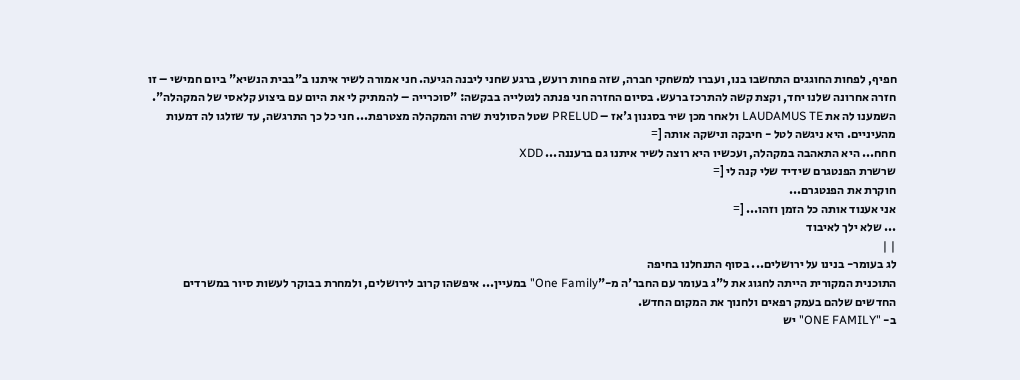חפיף, לפחות החוגגים התחשבו בנו, ועברו למשחקי חברה, שזה פחות רועש, ברגע שחני ליבנה הגיעה. חני אמורה לשיר איתנו ב"בבית הנשיא" ביום חמישי – זו חזרה אחרונה שלנו יחד, וקצת קשה להתרכז ברעש. בסיום החזרה חני פנתה לנטלייה בבקשה: "סוכרייה – להמתיק לי את היום עם ביצוע קלאסי של המקהלה". השמענו לה את LAUDAMUS TE ולאחר מכן שיר בסגנון ג'אז – PRELUD שטל הסולנית שרה והמקהלה מצטרפת... חני כל כך התרגשה, עד שזלגו לה דמעות מהעיניים. היא ניגשה לטל - חיבקה ונישקה אותה [=
חחח... היא התאהבה במקהלה, ועכשיו היא רוצה לשיר איתנו גם ברעננה... XDD
שרשרת הפנטגרם שידיד שלי קנה לי [=
חוקרת את הפנטגרם...
אני אענוד אותה כל הזמן וזהו... [=
... שלא ילך לאיבוד
| |
לג בעומר- בנינו על ירושלים... בסוף התנחלנו בחיפה
התוכנית המקורית הייתה לחגוג את ל"ג בעומר עם החבר'ה מ-"One Family" במעיין... איפשהו קרוב לירושלים, ולמחרת בבוקר לעשות סיור במשרדים החדשים שלהם בעמק רפאים ולחנוך את המקום החדש.
ב- "ONE FAMILY" יש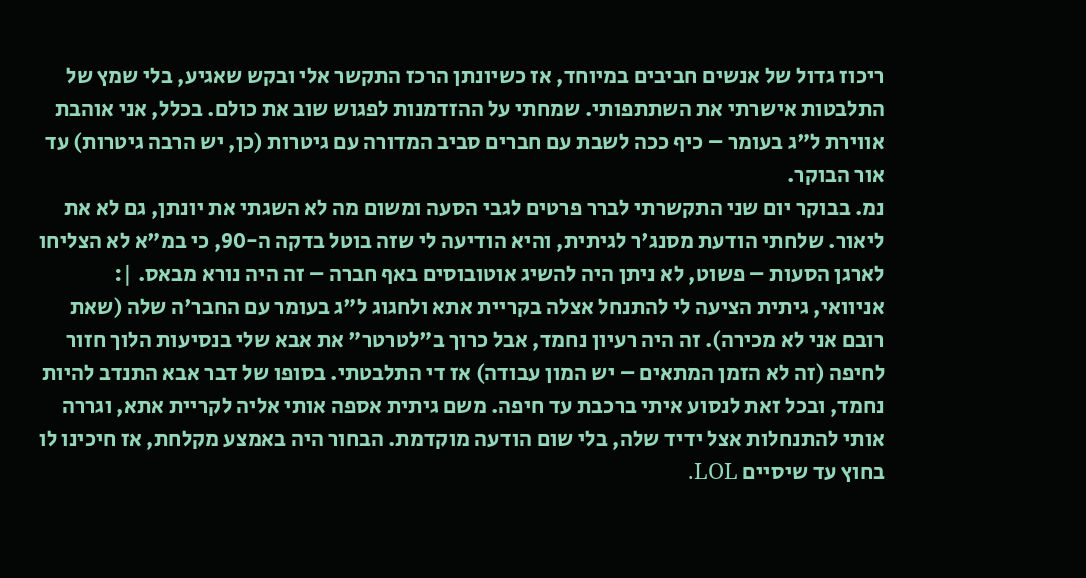ריכוז גדול של אנשים חביבים במיוחד, אז כשיונתן הרכז התקשר אלי ובקש שאגיע, בלי שמץ של התלבטות אישרתי את השתתפותי. שמחתי על ההזדמנות לפגוש שוב את כולם. בכלל, אני אוהבת אווירת ל"ג בעומר – כיף ככה לשבת עם חברים סביב המדורה עם גיטרות (כן, יש הרבה גיטרות) עד אור הבוקר.
נמ. בבוקר יום שני התקשרתי לברר פרטים לגבי הסעה ומשום מה לא השגתי את יונתן, גם לא את ליאור. שלחתי הודעת מסנג'ר לגיתית, והיא הודיעה לי שזה בוטל בדקה ה-90, כי במ"א לא הצליחו לארגן הסעות – פשוט, לא ניתן היה להשיג אוטובוסים באף חברה – זה היה נורא מבאס. |:
אניוואי, גיתית הציעה לי להתנחל אצלה בקריית אתא ולחגוג ל"ג בעומר עם החבר'ה שלה (שאת רובם אני לא מכירה). זה היה רעיון נחמד, אבל כרוך ב"לטרטר" את אבא שלי בנסיעות הלוך חזור לחיפה (זה לא הזמן המתאים – יש המון עבודה) אז די התלבטתי. בסופו של דבר אבא התנדב להיות נחמד, ובכל זאת לנסוע איתי ברכבת עד חיפה. משם גיתית אספה אותי אליה לקריית אתא, וגררה אותי להתנחלות אצל ידיד שלה, בלי שום הודעה מוקדמת. הבחור היה באמצע מקלחת, אז חיכינו לו בחוץ עד שיסיים LOL.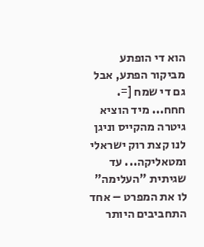הוא די הופתע מביקור הפתע, אבל גם די שמח [=. חחח... מיד הוציא גיטרה מהקייס וניגן לנו קצת רוק ישראלי ומטאליקה... עד שגיתית "העלימה" לו את המפרט – אחד התחביבים היותר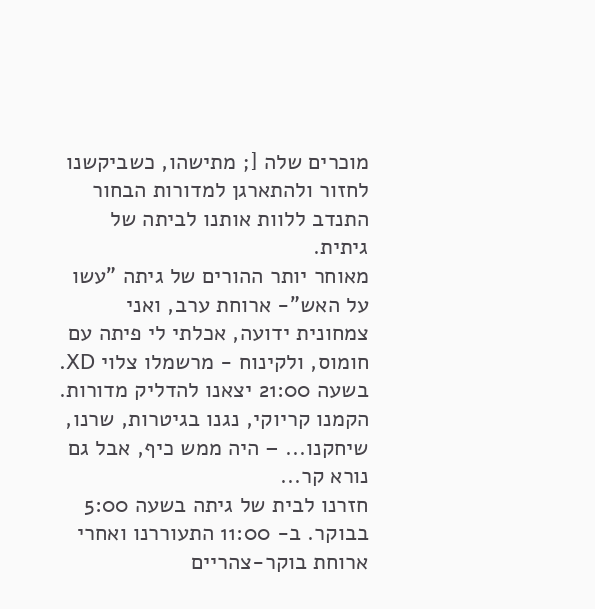מוכרים שלה [; מתישהו, כשביקשנו לחזור ולהתארגן למדורות הבחור התנדב ללוות אותנו לביתה של גיתית.
מאוחר יותר ההורים של גיתה "עשו על האש"- ארוחת ערב, ואני צמחונית ידועה, אכלתי לי פיתה עם חומוס, ולקינוח - מרשמלו צלוי XD.
בשעה 21:00 יצאנו להדליק מדורות. הקמנו קריוקי, נגנו בגיטרות, שרנו, שיחקנו... – היה ממש כיף, אבל גם נורא קר...
חזרנו לבית של גיתה בשעה 5:00 בבוקר. ב- 11:00 התעוררנו ואחרי ארוחת בוקר-צהריים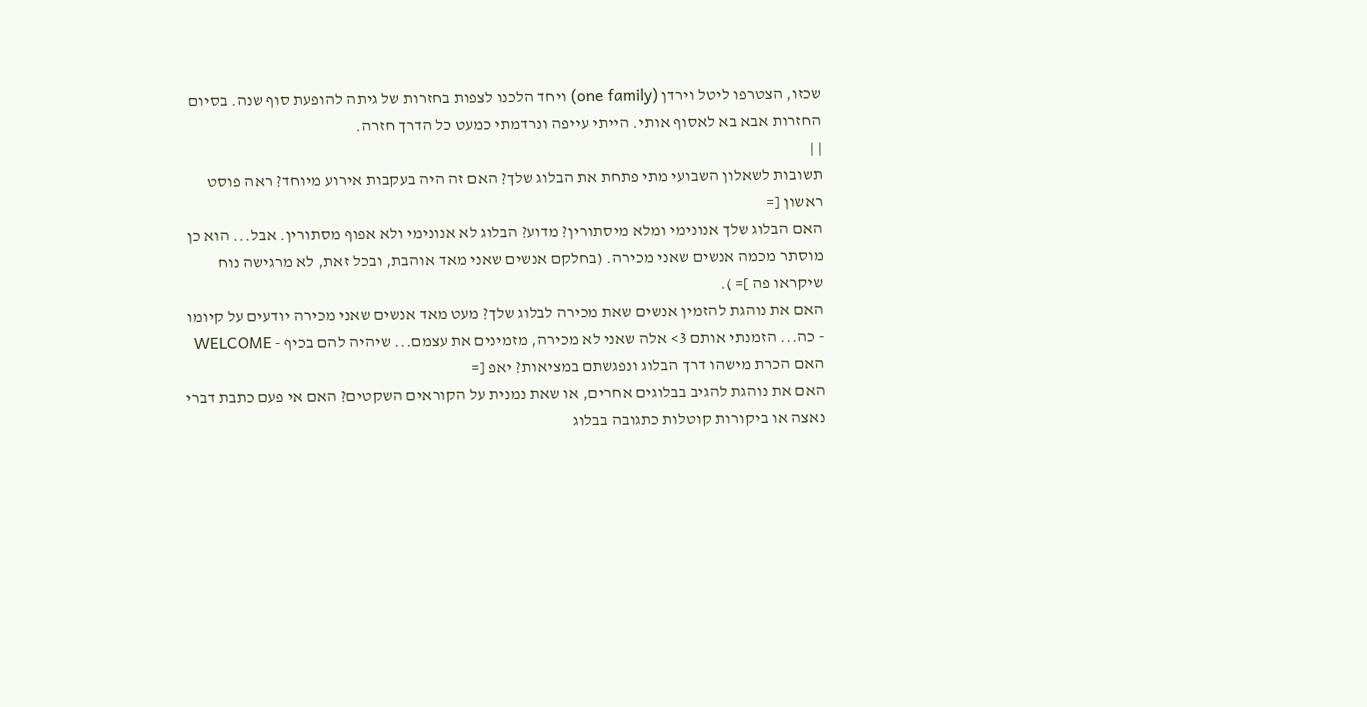שכזו, הצטרפו ליטל וירדן (one family) ויחד הלכנו לצפות בחזרות של גיתה להופעת סוף שנה. בסיום החזרות אבא בא לאסוף אותי. הייתי עייפה ונרדמתי כמעט כל הדרך חזרה.
| |
תשובות לשאלון השבועי מתי פתחת את הבלוג שלך? האם זה היה בעקבות אירוע מיוחד? ראה פוסט ראשון [=
האם הבלוג שלך אנונימי ומלא מיסתורין? מדוע? הבלוג לא אנונימי ולא אפוף מסתורין. אבל... הוא כן מוסתר מכמה אנשים שאני מכירה. (בחלקם אנשים שאני מאד אוהבת, ובכל זאת, לא מרגישה נוח שיקראו פה ]= ).
האם את נוהגת להזמין אנשים שאת מכירה לבלוג שלך? מעט מאד אנשים שאני מכירה יודעים על קיומו - כה... הזמנתי אותם 3> אלה שאני לא מכירה, מזמינים את עצמם... שיהיה להם בכיף - WELCOME
האם הכרת מישהו דרך הבלוג ונפגשתם במציאות? יאפ [=
האם את נוהגת להגיב בבלוגים אחרים, או שאת נמנית על הקוראים השקטים? האם אי פעם כתבת דברי נאצה או ביקורות קוטלות כתגובה בבלוג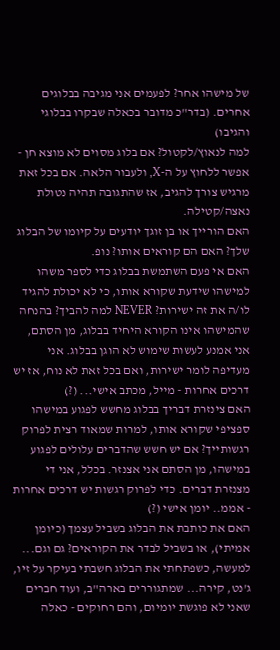של מישהו אחר? לפעמים אני מגיבה בבלוגים אחרים. (בדר"כ מדובר בכאלה שבקרו בבלוגי והגיבו)
למה לנאוץ/לקטול? אם בלוג מסוים לא מוצא חן - אפשר ללחוץ על ה-X, ולעבור הלאה. אם בכל זאת מרגיש צורך להגיב, אז שהתגובה תהיה נטולת נאצה/קטילה.
האם הורייך או בן זוגך יודעים על קיומו של הבלוג שלך? האם הם קוראים אותו? נופ.
האם אי פעם השתמשת בבלוג כדי לספר משהו למישהו שידעת שקורא אותו, כי לא יכולת להגיד לו/ה את זה ישירות? NEVER למה להביך? בהנחה שהמישהו אינו הקורא היחיד בבלוג, מן הסתם, אני אמנע לעשות שימוש לא הוגן בבלוג. אני מעדיפה לומר ישירות, ואם בכל זאת לא נוח, אז יש דרכים אחרות - מייל, מכתב אישי... (?)
האם צינזרת דבריך בבלוג מחשש לפגוע במישהו ספציפי שקורא אותו, למרות שמאוד רצית לפרוק רגשותייך? אם יש חשש שהדברים עלולים לפגוע במישהו, מן הסתם אני אצנזר. בכלל, אני די מצנזרת דברים. כדי לפרוק רגשות יש דרכים אחרות - אממ.. יומן אישי (?)
האם את כותבת את הבלוג בשביל עצמך (כיומן אמיתי), או בשביל לבדר את הקוראים? גם וגם... למעשה, כשפתחתי את הבלוג חשבתי בעיקר על זיו, ג'נט, קירה... שמתגוררים בארה"ב, ועוד חברים שאני לא פוגשת יומיום, והם רחוקים - כאלה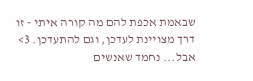שבאמת אכפת להם מה קורה איתי - זו דרך מצויינת לעדכן, וגם להתעדכן. 3>
אבל... נחמד שאנשים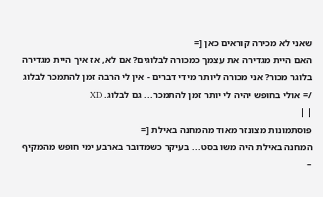שאני לא מכירה קוראים כאן [=
האם היית מגדירה את עצמך כמכורה לבלוגים? אם לא, אז איך היית מגדירה בלוגר מכור? אני מכורה ליותר מידי דברים - אין לי הרבה זמן להתמכר לבלוג /= אולי בחופש יהיה לי יותר זמן להתמכר... גם לבלוג. XD
| |
פוסתמונות מצונזר מאוד מהמחנה באילת [=
המחנה באילת היה משו בסט... בעיקר כשמדובר בארבע ימי חופש מהמקיף –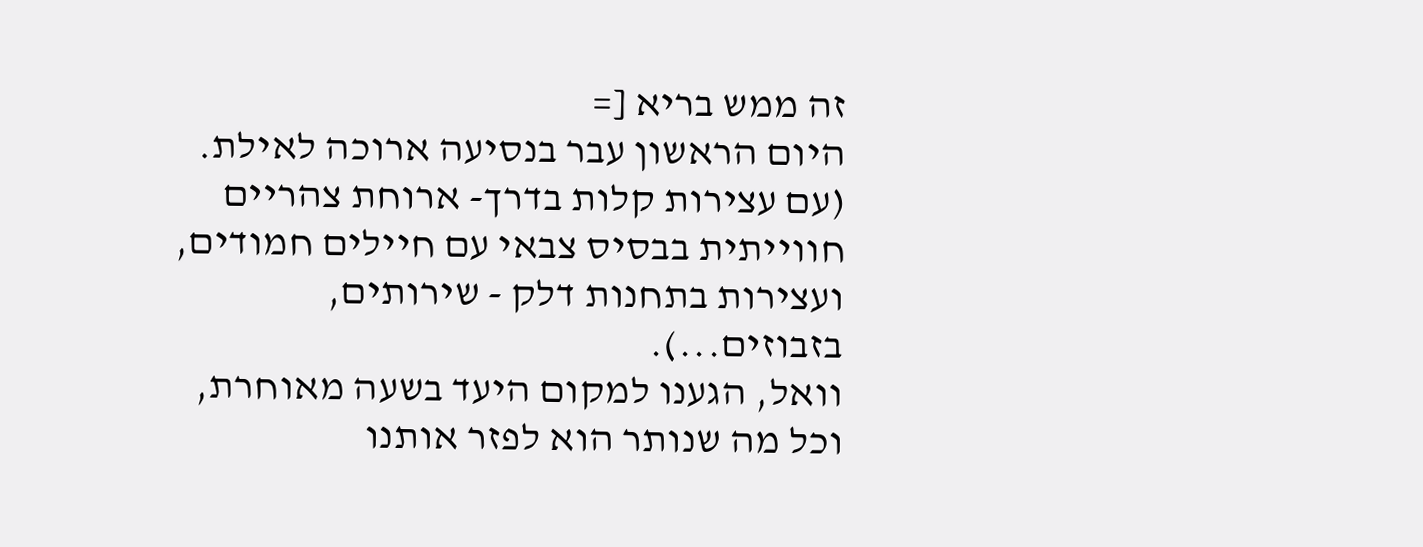זה ממש בריא [=
היום הראשון עבר בנסיעה ארוכה לאילת. (עם עצירות קלות בדרך- ארוחת צהריים חווייתית בבסיס צבאי עם חיילים חמודים, ועצירות בתחנות דלק - שירותים, בזבוזים...).
וואל, הגענו למקום היעד בשעה מאוחרת, וכל מה שנותר הוא לפזר אותנו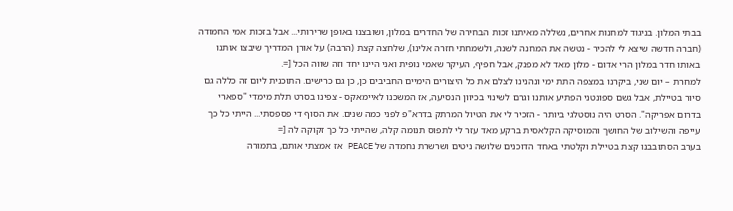בבתי המלון. בניגוד למחנות אחרים, נשללה מאיתנו זכות הבחירה של החדרים במלון, ושובצנו באופן שרירותי... אבל בזכות אמי החמודה (חברה חדשה שיצא לי להכיר - נטשה את המחנה לשנה, ולשמחתי חזרה אלינו), שלחצה קצת (הרבה) על אורן המדריך שיבצו אותנו באותו חדר במלון הרי אדום - מלון מאד לא מפנק, אבל חפיף, העיקר שאמי נופית ואני היינו יחד וזה שווה הכל [=.
למחרת – יום שני, ביקרנו במצפה התת ימי ונהנינו לצלם את כל היצורים הימיים החביבים כן, כן גם כרישים. התוכנית ליום זה כללה גם סיור בטיילת, אבל גשם ספונטני הפתיע אותנו וגרם לשינוי בכיוון הנסיעה, אז המשכנו לאיימאקס - צפינו בסרט תלת מימדי "ספארי בדרום אפריקה". הסרט היה נוסטלגי ביותר - הזכיר לי את הטיול המרתק בדרא"פ לפני כמה שנים. את הסוף די פספסתי... הייתי כל כך עייפה והשילוב של החושך והמוסיקה הקלאסית ברקע מאד עזר לי לתפוס תנומה קלה, שהייתי כל כך זקוקה לה [=
בערב הסתובבנו קצת בטיילת וקלטתי באחד הדוכנים שלושה ניטים ושרשרת נחמדה של PEACE אז אמצתי אותם, בתמורה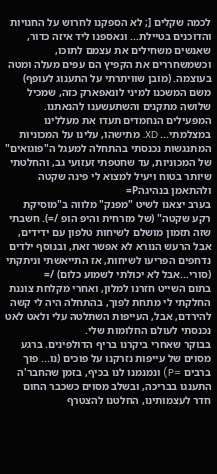לכמה שקלים [; לא הספקנו לחרוש על החנויות והדוכנים בטיילת... ונאספנו ליד איזה כדור, שאנשים משחילים את עצמם לתוכו, וכשמשחררים את הקפיץ הם עפים מעלה ומטה בעוצמה. (מובן שוויתרתי על התענוג לעופף) משם המשכנו למיני לונאפארק כזה, שמכיל שלושה מתקנים והשתעשענו להנאתנו. המפעילים הנחמדים תעדו את מעללינו במצלמתי... XD. מתישהו, עלינו על המכוניות המתנגשות נכנסתי בהתחלה למעגל ה"פוגואים" של המכוניות, עד שחטפתי זעזועי גב, והחלטתי שיותר בטוח ויעיל למצוא לי פינה שקטה ולהתאמן בנהיגהP=
בערב יצאנו לשיט "מפנק" מלווה ב"מוסיקת רקע שקטה" (של מזרחית והיפ הופ /=). חשבתי שזה תזמון מושלם לשיחות טלפון עם ידידים, אבל הרעש הנורא לא אפשר זאת, ובנוסף ילדים נדחפים הפריעו לשיחות, אז התייאשתי וניתקתי (סורי...אבל לא יכולתי לשמוע כלום) /=
בתום השייט חזרנו למלון, ואחרי מקלחת צוננת החלקתי לי מתחת לפוך, בהתחלה היה לי קשה להירדם, אבל, העייפות השתלטה עלי ולאט לאט נכנסתי לעולם החלומות שלי.
בבוקר שאחרי ביקרנו בריף הדולפינים. ברגע מסוים של עייפות נזרקנו על פוכים (נו... פוך ברבים =P) ונמנמנו לנו בכיף, בזמן שהחבר'ה התענגו בבריכה, ובשלב מסוים כשכבר החום חדר לעצמותינו, החלטנו להצטרף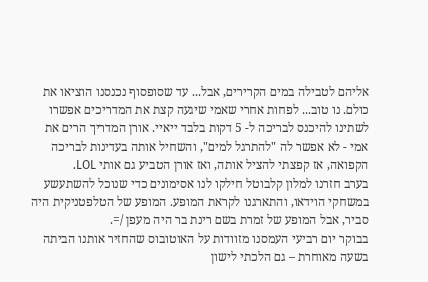אליהם לטבילה במים הקרירים, אבל... עד שסופסוף נכנסנו הוציאו את כולם. נו טוב... לפחות אחרי שאמי שיגעה קצת את המדריכים אפשרו לשתינו להיכנס לבריכה ל- 5 דקות בלבד ייאיי. אורן המדריך הרים את אמי - לא אפשר לה "להתרגל למים", והשחיל אותה בעדינות לבריכה הקפואה, אז קפצתי להציל אותה, ואז אורן הטביע גם אותי LOL.
בערב חזרנו למלון קלבוטל חילקו לנו אסימונים כדי שנוכל להשתעשע במשחקי הוידאו, והתארגנו לקראת המופע. המופע של הטלפטניקית היה סביר, אבל המופע של זמרת בשם רינת בר היה מעפן /=.
בבוקר יום רביעי העמסנו מזוודות על האוטובוס שהחזיר אותנו הביתה בשעה מאוחרת – גם הלכתי לישון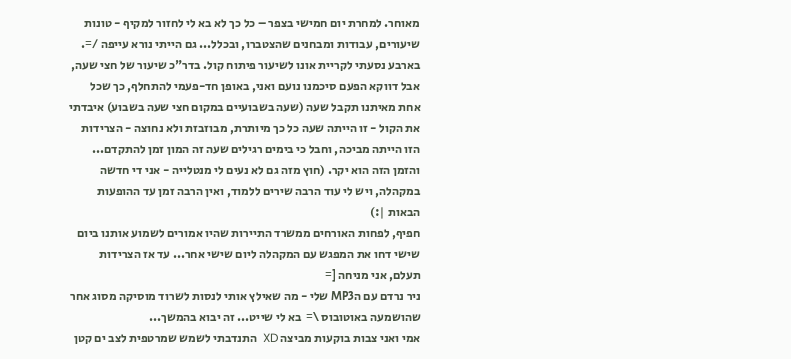מאוחר. למחרת יום חמישי בצפר – כל כך לא בא לי לחזור למקיף - טונות שיעורים, עבודות ומבחנים שהצטברו, ובכלל... גם הייתי נורא עייפה /=.
בארבע נסעתי לקריית אונו לשיעור פיתוח קול. בדר"כ שיעור של חצי שעה, אבל דווקא הפעם סיכמנו נועם ואני, באופן חד-פעמי להתחלף, כך שכל אחת מאיתנו תקבל שעה (שעה בשבועיים במקום חצי שעה בשבוע) איבדתי את הקול - זו הייתה שעה כל כך מיותרת, מבוזבזת ולא נחוצה - הצרידות הזו הייתה מביכה, וחבל כי בימים רגילים שעה זה המון זמן להתקדם... והזמן הזה הוא יקר. (חוץ מזה גם לא נעים לי מנטלייה - אני די חדשה במקהלה, ויש לי עוד הרבה שירים ללמוד, ואין הרבה זמן עד ההופעות הבאות |:)
חפיף, לפחות האורחים ממשרד התיירות שהיו אמורים לשמוע אותנו ביום שישי דחו את המפגש עם המקהלה ליום שישי אחר... עד אז הצרידות תעלם, אני מניחה [=
ניר נרדם עם הMP3 שלי - מה שאילץ אותי לנסות לשרוד מוסיקה מסוג אחר שהושמעה באוטובוס \=  בא לי שייט... זה יבוא בהמשך...
אמי ואני צבות בוקעות מביצה XD  התנדבתי לשמש שמרטפית לצב ים קטן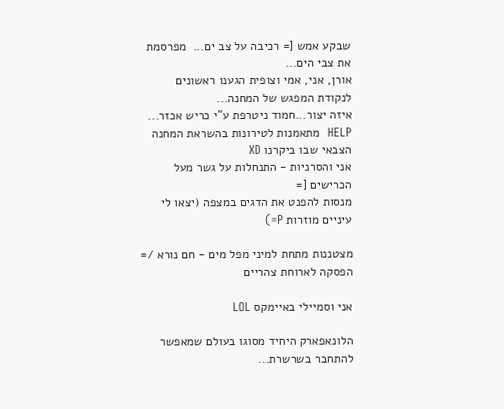שבקע אמש [= רכיבה על צב ים...  מפרסמת את צבי הים...
אורן, אני, אמי וצופית הגענו ראשונים לנקודת המפגש של המחנה...
איזה יצור...חמוד ניטרפת ע"י כריש אכזר... HELP  מתאמנות לטירונות בהשראת המחנה הצבאי שבו ביקרנו XD
אני והסרניות - התנחלות על גשר מעל הכרישים [=
מנסות להפנט את הדגים במצפה (יצאו לי עיניים מוזרות P=)

מצטננות מתחת למיני מפל מים - חם נורא /= הפסקה לארוחת צהריים

אני וסמיילי באיימקס LOL

הלונאפארק היחיד מסוגו בעולם שמאפשר להתחבר בשרשרת...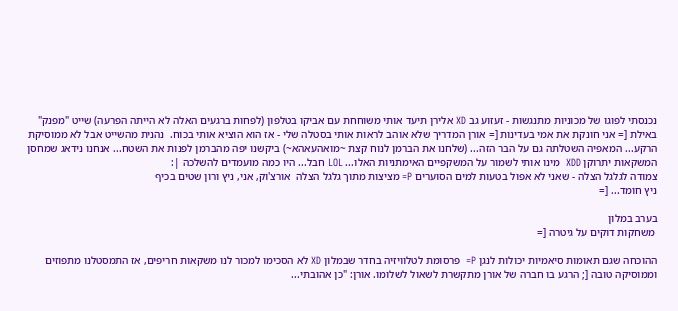נכנסתי לפוגו של מכוניות מתנגשות - זעזוע גב XD אלירן תיעד אותי משוחחת עם אביקו בטלפון (לפחות ברגעים האלה לא הייתה הפרעה) שייט "מפנק" באילת [= אני חונקת את אמי בעדינות [= אורן המדריך שלא אוהב לראות אותי בסטלה שלי - אז הוא הוציא אותי בכוח.  נהנית מהשייט אבל לא ממוסיקת הרקע... המאפיה השטלתה גם על הבר הזה... (שלחנו את הברמן לנוח קצת ~מואהעאהא~) ביקשנו יפה מהברמן לפנות את השטח... אנחנו נידאג שמחסן המשקאות יתרוקן XDD  מינו אותי לשמור על המשקפיים האימתניות האלו... LOL חבל... היו כמה מועמדים להשלכה |:
צמודה לגלגל הצלה - שאני לא אפול בטעות למים הסוערים P= מציצות מתוך גלגל הצלה  אורצ'וק, אני, ניץ ורון שטים בכיף
ניץ חומד... [=

בערב במלון
 משחקות דוקים על גיטרה [=

ההוכחה שגם תאומות סיאמיות יכולות לנגן P=  פרסומת לטלוויזיה בחדר שבמלון XD לא הסכימו למכור לנו משקאות חריפים, אז התמסטלנו מתפוזים וממוסיקה טובה [; הרגע בו חברה של אורן מתקשרת לשאול לשלומו. אורן: "כן אהובתי...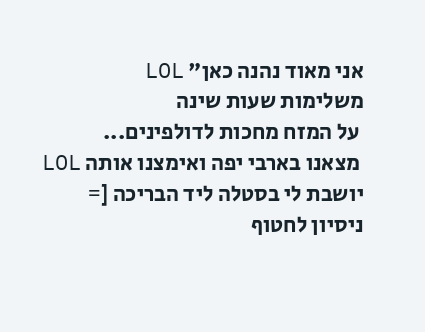אני מאוד נהנה כאן" LOL
משלימות שעות שינה
 על המזח מחכות לדולפינים...
 מצאנו בארבי יפה ואימצנו אותה LOL יושבת לי בסטלה ליד הבריכה [=
ניסיון לחטוף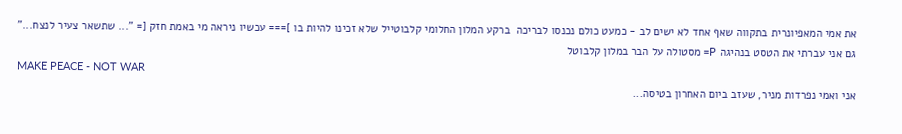את אמי המאפיונרית בתקווה שאף אחד לא ישים לב - כמעט כולם נכנסו לבריכה  ברקע המלון החלומי קלבוטייל שלא זכינו להיות בו ]=== עכשיו ניראה מי באמת חזק [= "... שתשאר צעיר לנצח..."  גם אני עברתי את הטסט בנהיגה P= מסטולה על הבר במלון קלבוטל
MAKE PEACE - NOT WAR
אני ואמי נפרדות מניר, שעזב ביום האחרון בטיסה...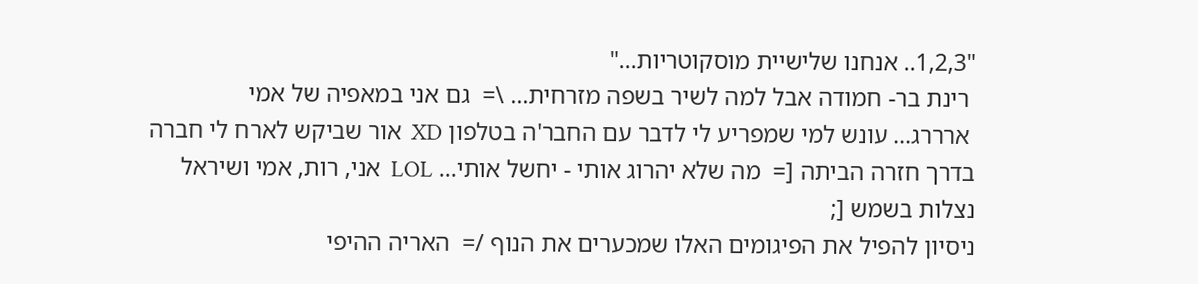"1,2,3.. אנחנו שלישיית מוסקוטריות..."
 רינת בר- חמודה אבל למה לשיר בשפה מזרחית... \=  גם אני במאפיה של אמי
 ארררג... עונש למי שמפריע לי לדבר עם החבר'ה בטלפון XD  אור שביקש לארח לי חברה בדרך חזרה הביתה [=  מה שלא יהרוג אותי - יחשל אותי... LOL  אני, רות, אמי ושיראל נצלות בשמש [;
ניסיון להפיל את הפיגומים האלו שמכערים את הנוף /=  האריה ההיפי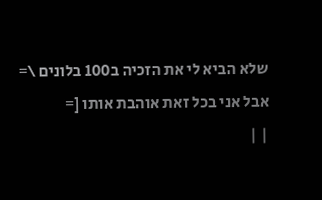שלא הביא לי את הזכיה ב100 בלונים \= אבל אני בכל זאת אוהבת אותו [=
| |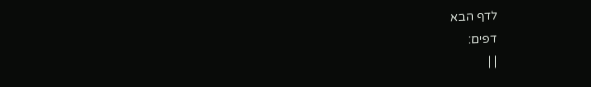לדף הבא
דפים:
| |